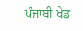ਪੰਜਾਬੀ ਖੇਡ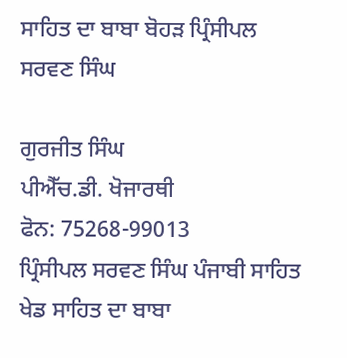ਸਾਹਿਤ ਦਾ ਬਾਬਾ ਬੋਹੜ ਪ੍ਰਿੰਸੀਪਲ ਸਰਵਣ ਸਿੰਘ

ਗੁਰਜੀਤ ਸਿੰਘ
ਪੀਐੱਚ.ਡੀ. ਖੋਜਾਰਥੀ
ਫੋਨ: 75268-99013
ਪ੍ਰਿੰਸੀਪਲ ਸਰਵਣ ਸਿੰਘ ਪੰਜਾਬੀ ਸਾਹਿਤ ਖੇਡ ਸਾਹਿਤ ਦਾ ਬਾਬਾ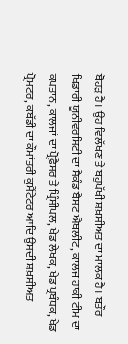ਬੋਹੜ ਹੈ। ਉਹ ਵਿਲੱਖਣ ਤੇ ਬਹੁਪੱਖੀ ਸ਼ਖ਼ਸੀਅਤ ਦਾ ਮਾਲਕ ਹੈ। ਬਤੌਰ ਖਿਡਾਰੀ ਯੂਨੀਵਰਸਿਟੀ ਦਾ ਸੈਕੰਡ ਬੈਸਟ ਐਥਲੀਟ, ਕਾਲਜ ਹਾਕੀ ਟੀਮ ਦਾ ਕਪਤਾਨ, ਕਾਲਜਾਂ ਦਾ ਪ੍ਰੋਫ਼ੈਸਰ ਤੇ ਪ੍ਰਿੰਸੀਪਲ, ਖੇਡ ਲੇਖਕ, ਖੇਡ ਪ੍ਰਬੰਧਕ, ਖੇਡ ਪ੍ਰੋਮਟਰ, ਕਬੱਡੀ ਦਾ ਕੌਮਾਂਤਰੀ ਕੁਮੈਂਟੇਟਰ ਆਦਿ ਉਸਦੀ ਸ਼ਖ਼ਸੀਅਤ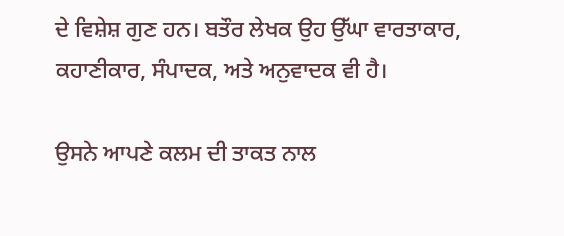ਦੇ ਵਿਸ਼ੇਸ਼ ਗੁਣ ਹਨ। ਬਤੌਰ ਲੇਖਕ ਉਹ ਉੱਘਾ ਵਾਰਤਾਕਾਰ, ਕਹਾਣੀਕਾਰ, ਸੰਪਾਦਕ, ਅਤੇ ਅਨੁਵਾਦਕ ਵੀ ਹੈ।

ਉਸਨੇ ਆਪਣੇ ਕਲਮ ਦੀ ਤਾਕਤ ਨਾਲ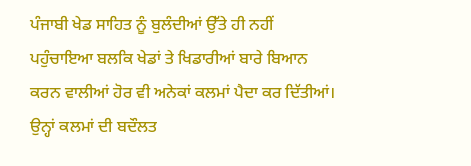ਪੰਜਾਬੀ ਖੇਡ ਸਾਹਿਤ ਨੂੰ ਬੁਲੰਦੀਆਂ ਉੱਤੇ ਹੀ ਨਹੀਂ ਪਹੁੰਚਾਇਆ ਬਲਕਿ ਖੇਡਾਂ ਤੇ ਖਿਡਾਰੀਆਂ ਬਾਰੇ ਬਿਆਨ ਕਰਨ ਵਾਲੀਆਂ ਹੋਰ ਵੀ ਅਨੇਕਾਂ ਕਲਮਾਂ ਪੈਦਾ ਕਰ ਦਿੱਤੀਆਂ। ਉਨ੍ਹਾਂ ਕਲਮਾਂ ਦੀ ਬਦੌਲਤ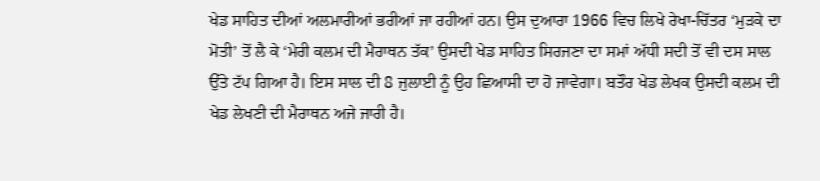ਖੇਡ ਸਾਹਿਤ ਦੀਆਂ ਅਲਮਾਰੀਆਂ ਭਰੀਆਂ ਜਾ ਰਹੀਆਂ ਹਨ। ਉਸ ਦੁਆਰਾ 1966 ਵਿਚ ਲਿਖੇ ਰੇਖਾ-ਚਿੱਤਰ ‘ਮੁੜਕੇ ਦਾ ਮੋਤੀ’ ਤੋਂ ਲੈ ਕੇ ‘ਮੇਰੀ ਕਲਮ ਦੀ ਮੈਰਾਥਨ ਤੱਕ’ ਉਸਦੀ ਖੇਡ ਸਾਹਿਤ ਸਿਰਜਣਾ ਦਾ ਸਮਾਂ ਅੱਧੀ ਸਦੀ ਤੋਂ ਵੀ ਦਸ ਸਾਲ ਉੱਤੇ ਟੱਪ ਗਿਆ ਹੈ। ਇਸ ਸਾਲ ਦੀ 8 ਜੁਲਾਈ ਨੂੰ ਉਹ ਛਿਆਸੀ ਦਾ ਹੋ ਜਾਵੇਗਾ। ਬਤੌਰ ਖੇਡ ਲੇਖਕ ਉਸਦੀ ਕਲਮ ਦੀ ਖੇਡ ਲੇਖਣੀ ਦੀ ਮੈਰਾਥਨ ਅਜੇ ਜਾਰੀ ਹੈ।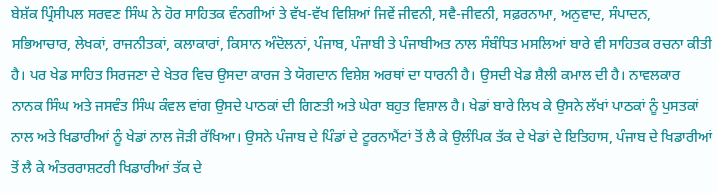ਬੇਸ਼ੱਕ ਪ੍ਰਿੰਸੀਪਲ ਸਰਵਣ ਸਿੰਘ ਨੇ ਹੋਰ ਸਾਹਿਤਕ ਵੰਨਗੀਆਂ ਤੇ ਵੱਖ-ਵੱਖ ਵਿਸ਼ਿਆਂ ਜਿਵੇਂ ਜੀਵਨੀ, ਸਵੈ-ਜੀਵਨੀ, ਸਫ਼ਰਨਾਮਾ, ਅਨੁਵਾਦ, ਸੰਪਾਦਨ, ਸਭਿਆਚਾਰ, ਲੇਖਕਾਂ, ਰਾਜਨੀਤਕਾਂ, ਕਲਾਕਾਰਾਂ, ਕਿਸਾਨ ਅੰਦੋਲਨਾਂ, ਪੰਜਾਬ, ਪੰਜਾਬੀ ਤੇ ਪੰਜਾਬੀਅਤ ਨਾਲ ਸੰਬੰਧਿਤ ਮਸਲਿਆਂ ਬਾਰੇ ਵੀ ਸਾਹਿਤਕ ਰਚਨਾ ਕੀਤੀ ਹੈ। ਪਰ ਖੇਡ ਸਾਹਿਤ ਸਿਰਜਣਾ ਦੇ ਖੇਤਰ ਵਿਚ ਉਸਦਾ ਕਾਰਜ ਤੇ ਯੋਗਦਾਨ ਵਿਸ਼ੇਸ਼ ਅਰਥਾਂ ਦਾ ਧਾਰਨੀ ਹੈ। ਉਸਦੀ ਖੇਡ ਸ਼ੈਲੀ ਕਮਾਲ ਦੀ ਹੈ। ਨਾਵਲਕਾਰ ਨਾਨਕ ਸਿੰਘ ਅਤੇ ਜਸਵੰਤ ਸਿੰਘ ਕੰਵਲ ਵਾਂਗ ਉਸਦੇ ਪਾਠਕਾਂ ਦੀ ਗਿਣਤੀ ਅਤੇ ਘੇਰਾ ਬਹੁਤ ਵਿਸ਼ਾਲ ਹੈ। ਖੇਡਾਂ ਬਾਰੇ ਲਿਖ ਕੇ ਉਸਨੇ ਲੱਖਾਂ ਪਾਠਕਾਂ ਨੂੰ ਪੁਸਤਕਾਂ ਨਾਲ ਅਤੇ ਖਿਡਾਰੀਆਂ ਨੂੰ ਖੇਡਾਂ ਨਾਲ ਜੋੜੀ ਰੱਖਿਆ। ਉਸਨੇ ਪੰਜਾਬ ਦੇ ਪਿੰਡਾਂ ਦੇ ਟੂਰਨਾਮੈਂਟਾਂ ਤੋਂ ਲੈ ਕੇ ਉਲੰਪਿਕ ਤੱਕ ਦੇ ਖੇਡਾਂ ਦੇ ਇਤਿਹਾਸ, ਪੰਜਾਬ ਦੇ ਖਿਡਾਰੀਆਂ ਤੋਂ ਲੈ ਕੇ ਅੰਤਰਰਾਸ਼ਟਰੀ ਖਿਡਾਰੀਆਂ ਤੱਕ ਦੇ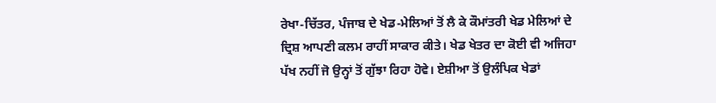ਰੇਖਾ-ਚਿੱਤਰ, ਪੰਜਾਬ ਦੇ ਖੇਡ-ਮੇਲਿਆਂ ਤੋਂ ਲੈ ਕੇ ਕੌਮਾਂਤਰੀ ਖੇਡ ਮੇਲਿਆਂ ਦੇ ਦ੍ਰਿਸ਼ ਆਪਣੀ ਕਲਮ ਰਾਹੀਂ ਸਾਕਾਰ ਕੀਤੇ। ਖੇਡ ਖੇਤਰ ਦਾ ਕੋਈ ਵੀ ਅਜਿਹਾ ਪੱਖ ਨਹੀਂ ਜੋ ਉਨ੍ਹਾਂ ਤੋਂ ਗੁੱਝਾ ਰਿਹਾ ਹੋਵੇ। ਏਸ਼ੀਆ ਤੋਂ ਉਲੰਪਿਕ ਖੇਡਾਂ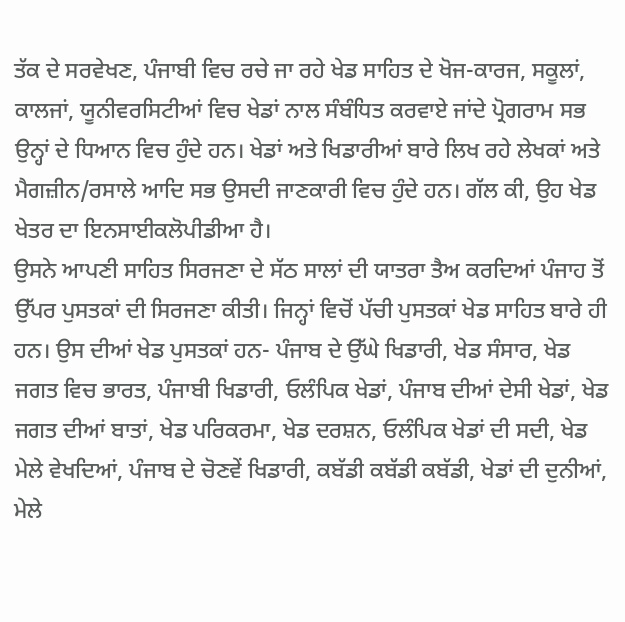ਤੱਕ ਦੇ ਸਰਵੇਖਣ, ਪੰਜਾਬੀ ਵਿਚ ਰਚੇ ਜਾ ਰਹੇ ਖੇਡ ਸਾਹਿਤ ਦੇ ਖੋਜ-ਕਾਰਜ, ਸਕੂਲਾਂ, ਕਾਲਜਾਂ, ਯੂਨੀਵਰਸਿਟੀਆਂ ਵਿਚ ਖੇਡਾਂ ਨਾਲ ਸੰਬੰਧਿਤ ਕਰਵਾਏ ਜਾਂਦੇ ਪ੍ਰੋਗਰਾਮ ਸਭ ਉਨ੍ਹਾਂ ਦੇ ਧਿਆਨ ਵਿਚ ਹੁੰਦੇ ਹਨ। ਖੇਡਾਂ ਅਤੇ ਖਿਡਾਰੀਆਂ ਬਾਰੇ ਲਿਖ ਰਹੇ ਲੇਖਕਾਂ ਅਤੇ ਮੈਗਜ਼ੀਨ/ਰਸਾਲੇ ਆਦਿ ਸਭ ਉਸਦੀ ਜਾਣਕਾਰੀ ਵਿਚ ਹੁੰਦੇ ਹਨ। ਗੱਲ ਕੀ, ਉਹ ਖੇਡ ਖੇਤਰ ਦਾ ਇਨਸਾਈਕਲੋਪੀਡੀਆ ਹੈ।
ਉਸਨੇ ਆਪਣੀ ਸਾਹਿਤ ਸਿਰਜਣਾ ਦੇ ਸੱਠ ਸਾਲਾਂ ਦੀ ਯਾਤਰਾ ਤੈਅ ਕਰਦਿਆਂ ਪੰਜਾਹ ਤੋਂ ਉੱਪਰ ਪੁਸਤਕਾਂ ਦੀ ਸਿਰਜਣਾ ਕੀਤੀ। ਜਿਨ੍ਹਾਂ ਵਿਚੋਂ ਪੱਚੀ ਪੁਸਤਕਾਂ ਖੇਡ ਸਾਹਿਤ ਬਾਰੇ ਹੀ ਹਨ। ਉਸ ਦੀਆਂ ਖੇਡ ਪੁਸਤਕਾਂ ਹਨ- ਪੰਜਾਬ ਦੇ ਉੱਘੇ ਖਿਡਾਰੀ, ਖੇਡ ਸੰਸਾਰ, ਖੇਡ ਜਗਤ ਵਿਚ ਭਾਰਤ, ਪੰਜਾਬੀ ਖਿਡਾਰੀ, ਓਲੰਪਿਕ ਖੇਡਾਂ, ਪੰਜਾਬ ਦੀਆਂ ਦੇਸੀ ਖੇਡਾਂ, ਖੇਡ ਜਗਤ ਦੀਆਂ ਬਾਤਾਂ, ਖੇਡ ਪਰਿਕਰਮਾ, ਖੇਡ ਦਰਸ਼ਨ, ਓਲੰਪਿਕ ਖੇਡਾਂ ਦੀ ਸਦੀ, ਖੇਡ ਮੇਲੇ ਵੇਖਦਿਆਂ, ਪੰਜਾਬ ਦੇ ਚੋਣਵੇਂ ਖਿਡਾਰੀ, ਕਬੱਡੀ ਕਬੱਡੀ ਕਬੱਡੀ, ਖੇਡਾਂ ਦੀ ਦੁਨੀਆਂ, ਮੇਲੇ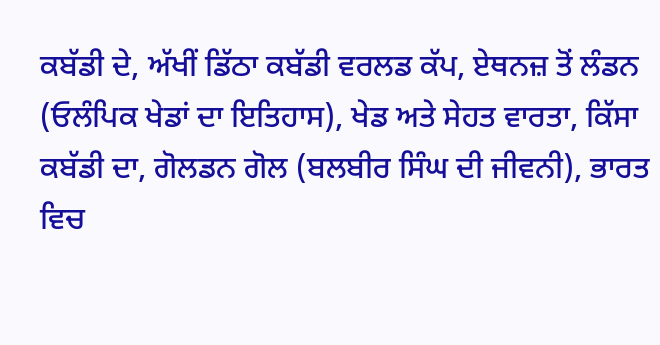ਕਬੱਡੀ ਦੇ, ਅੱਖੀਂ ਡਿੱਠਾ ਕਬੱਡੀ ਵਰਲਡ ਕੱਪ, ਏਥਨਜ਼ ਤੋਂ ਲੰਡਨ (ਓਲੰਪਿਕ ਖੇਡਾਂ ਦਾ ਇਤਿਹਾਸ), ਖੇਡ ਅਤੇ ਸੇਹਤ ਵਾਰਤਾ, ਕਿੱਸਾ ਕਬੱਡੀ ਦਾ, ਗੋਲਡਨ ਗੋਲ (ਬਲਬੀਰ ਸਿੰਘ ਦੀ ਜੀਵਨੀ), ਭਾਰਤ ਵਿਚ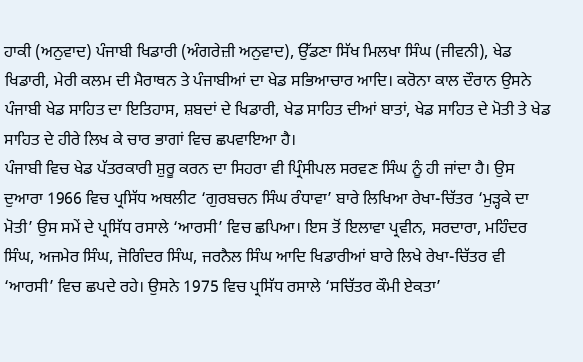ਹਾਕੀ (ਅਨੁਵਾਦ) ਪੰਜਾਬੀ ਖਿਡਾਰੀ (ਅੰਗਰੇਜ਼ੀ ਅਨੁਵਾਦ), ਉੱਡਣਾ ਸਿੱਖ ਮਿਲਖਾ ਸਿੰਘ (ਜੀਵਨੀ), ਖੇਡ ਖਿਡਾਰੀ, ਮੇਰੀ ਕਲਮ ਦੀ ਮੈਰਾਥਨ ਤੇ ਪੰਜਾਬੀਆਂ ਦਾ ਖੇਡ ਸਭਿਆਚਾਰ ਆਦਿ। ਕਰੋਨਾ ਕਾਲ ਦੌਰਾਨ ਉਸਨੇ ਪੰਜਾਬੀ ਖੇਡ ਸਾਹਿਤ ਦਾ ਇਤਿਹਾਸ, ਸ਼ਬਦਾਂ ਦੇ ਖਿਡਾਰੀ, ਖੇਡ ਸਾਹਿਤ ਦੀਆਂ ਬਾਤਾਂ, ਖੇਡ ਸਾਹਿਤ ਦੇ ਮੋਤੀ ਤੇ ਖੇਡ ਸਾਹਿਤ ਦੇ ਹੀਰੇ ਲਿਖ ਕੇ ਚਾਰ ਭਾਗਾਂ ਵਿਚ ਛਪਵਾਇਆ ਹੈ।
ਪੰਜਾਬੀ ਵਿਚ ਖੇਡ ਪੱਤਰਕਾਰੀ ਸ਼ੁਰੂ ਕਰਨ ਦਾ ਸਿਹਰਾ ਵੀ ਪ੍ਰਿੰਸੀਪਲ ਸਰਵਣ ਸਿੰਘ ਨੂੰ ਹੀ ਜਾਂਦਾ ਹੈ। ਉਸ ਦੁਆਰਾ 1966 ਵਿਚ ਪ੍ਰਸਿੱਧ ਅਥਲੀਟ ‘ਗੁਰਬਚਨ ਸਿੰਘ ਰੰਧਾਵਾ’ ਬਾਰੇ ਲਿਖਿਆ ਰੇਖਾ-ਚਿੱਤਰ ‘ਮੁੜ੍ਹਕੇ ਦਾ ਮੋਤੀ’ ਉਸ ਸਮੇਂ ਦੇ ਪ੍ਰਸਿੱਧ ਰਸਾਲੇ ‘ਆਰਸੀ’ ਵਿਚ ਛਪਿਆ। ਇਸ ਤੋਂ ਇਲਾਵਾ ਪ੍ਰਵੀਨ, ਸਰਦਾਰਾ, ਮਹਿੰਦਰ ਸਿੰਘ, ਅਜਮੇਰ ਸਿੰਘ, ਜੋਗਿੰਦਰ ਸਿੰਘ, ਜਰਨੈਲ ਸਿੰਘ ਆਦਿ ਖਿਡਾਰੀਆਂ ਬਾਰੇ ਲਿਖੇ ਰੇਖਾ-ਚਿੱਤਰ ਵੀ ‘ਆਰਸੀ’ ਵਿਚ ਛਪਦੇ ਰਹੇ। ਉਸਨੇ 1975 ਵਿਚ ਪ੍ਰਸਿੱਧ ਰਸਾਲੇ ‘ਸਚਿੱਤਰ ਕੌਮੀ ਏਕਤਾ’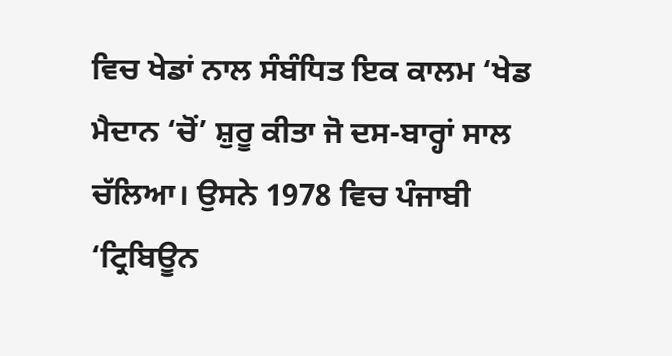ਵਿਚ ਖੇਡਾਂ ਨਾਲ ਸੰਬੰਧਿਤ ਇਕ ਕਾਲਮ ‘ਖੇਡ ਮੈਦਾਨ ‘ਚੋਂ’ ਸ਼ੁਰੂ ਕੀਤਾ ਜੋ ਦਸ-ਬਾਰ੍ਹਾਂ ਸਾਲ ਚੱਲਿਆ। ਉਸਨੇ 1978 ਵਿਚ ਪੰਜਾਬੀ ‘ਟ੍ਰਿਬਿਊਨ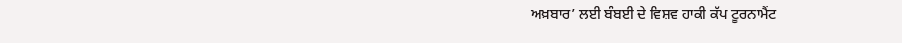ਅਖ਼ਬਾਰ’ ਲਈ ਬੰਬਈ ਦੇ ਵਿਸ਼ਵ ਹਾਕੀ ਕੱਪ ਟੂਰਨਾਮੈਂਟ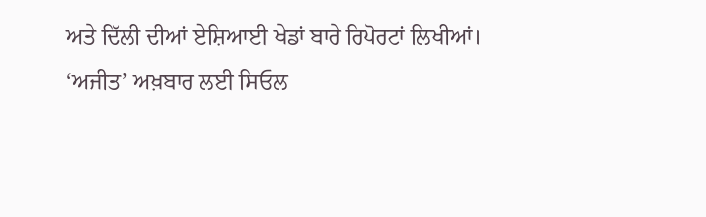ਅਤੇ ਦਿੱਲੀ ਦੀਆਂ ਏਸ਼ਿਆਈ ਖੇਡਾਂ ਬਾਰੇ ਰਿਪੋਰਟਾਂ ਲਿਖੀਆਂ। ‘ਅਜੀਤ’ ਅਖ਼ਬਾਰ ਲਈ ਸਿਓਲ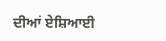ਦੀਆਂ ਏਸ਼ਿਆਈ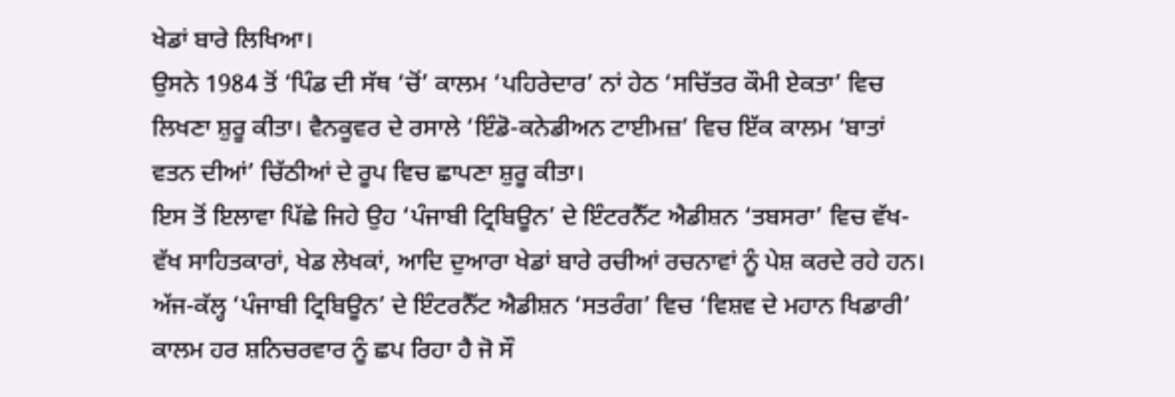ਖੇਡਾਂ ਬਾਰੇ ਲਿਖਿਆ।
ਉਸਨੇ 1984 ਤੋਂ ‘ਪਿੰਡ ਦੀ ਸੱਥ ‘ਚੋਂ’ ਕਾਲਮ ‘ਪਹਿਰੇਦਾਰ’ ਨਾਂ ਹੇਠ ‘ਸਚਿੱਤਰ ਕੌਮੀ ਏਕਤਾ’ ਵਿਚ ਲਿਖਣਾ ਸ਼ੁਰੂ ਕੀਤਾ। ਵੈਨਕੂਵਰ ਦੇ ਰਸਾਲੇ ‘ਇੰਡੋ-ਕਨੇਡੀਅਨ ਟਾਈਮਜ਼’ ਵਿਚ ਇੱਕ ਕਾਲਮ ‘ਬਾਤਾਂ ਵਤਨ ਦੀਆਂ’ ਚਿੱਠੀਆਂ ਦੇ ਰੂਪ ਵਿਚ ਛਾਪਣਾ ਸ਼ੁਰੂ ਕੀਤਾ।
ਇਸ ਤੋਂ ਇਲਾਵਾ ਪਿੱਛੇ ਜਿਹੇ ਉਹ ‘ਪੰਜਾਬੀ ਟ੍ਰਿਬਿਊਨ’ ਦੇ ਇੰਟਰਨੈੱਟ ਐਡੀਸ਼ਨ ‘ਤਬਸਰਾ’ ਵਿਚ ਵੱਖ-ਵੱਖ ਸਾਹਿਤਕਾਰਾਂ, ਖੇਡ ਲੇਖਕਾਂ, ਆਦਿ ਦੁਆਰਾ ਖੇਡਾਂ ਬਾਰੇ ਰਚੀਆਂ ਰਚਨਾਵਾਂ ਨੂੰ ਪੇਸ਼ ਕਰਦੇ ਰਹੇ ਹਨ। ਅੱਜ-ਕੱਲ੍ਹ ‘ਪੰਜਾਬੀ ਟ੍ਰਿਬਿਊਨ’ ਦੇ ਇੰਟਰਨੈੱਟ ਐਡੀਸ਼ਨ ‘ਸਤਰੰਗ’ ਵਿਚ ‘ਵਿਸ਼ਵ ਦੇ ਮਹਾਨ ਖਿਡਾਰੀ’ ਕਾਲਮ ਹਰ ਸ਼ਨਿਚਰਵਾਰ ਨੂੰ ਛਪ ਰਿਹਾ ਹੈ ਜੋ ਸੌ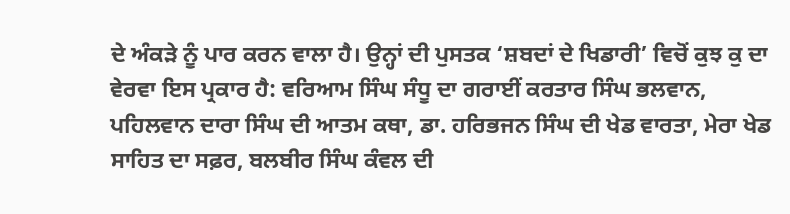ਦੇ ਅੰਕੜੇ ਨੂੰ ਪਾਰ ਕਰਨ ਵਾਲਾ ਹੈ। ਉਨ੍ਹਾਂ ਦੀ ਪੁਸਤਕ ‘ਸ਼ਬਦਾਂ ਦੇ ਖਿਡਾਰੀ’ ਵਿਚੋਂ ਕੁਝ ਕੁ ਦਾ ਵੇਰਵਾ ਇਸ ਪ੍ਰਕਾਰ ਹੈ: ਵਰਿਆਮ ਸਿੰਘ ਸੰਧੂ ਦਾ ਗਰਾਈਂ ਕਰਤਾਰ ਸਿੰਘ ਭਲਵਾਨ, ਪਹਿਲਵਾਨ ਦਾਰਾ ਸਿੰਘ ਦੀ ਆਤਮ ਕਥਾ, ਡਾ. ਹਰਿਭਜਨ ਸਿੰਘ ਦੀ ਖੇਡ ਵਾਰਤਾ, ਮੇਰਾ ਖੇਡ ਸਾਹਿਤ ਦਾ ਸਫ਼ਰ, ਬਲਬੀਰ ਸਿੰਘ ਕੰਵਲ ਦੀ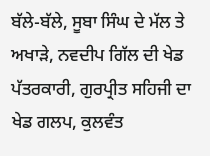ਬੱਲੇ-ਬੱਲੇ, ਸੂਬਾ ਸਿੰਘ ਦੇ ਮੱਲ ਤੇ ਅਖਾੜੇ, ਨਵਦੀਪ ਗਿੱਲ ਦੀ ਖੇਡ ਪੱਤਰਕਾਰੀ, ਗੁਰਪ੍ਰੀਤ ਸਹਿਜੀ ਦਾ ਖੇਡ ਗਲਪ, ਕੁਲਵੰਤ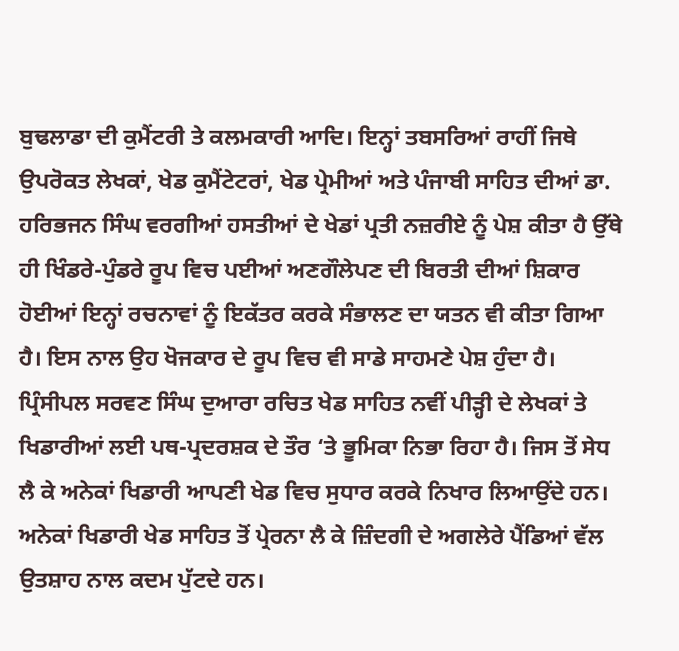ਬੁਢਲਾਡਾ ਦੀ ਕੁਮੈਂਟਰੀ ਤੇ ਕਲਮਕਾਰੀ ਆਦਿ। ਇਨ੍ਹਾਂ ਤਬਸਰਿਆਂ ਰਾਹੀਂ ਜਿਥੇ ਉਪਰੋਕਤ ਲੇਖਕਾਂ, ਖੇਡ ਕੁਮੈਂਟੇਟਰਾਂ, ਖੇਡ ਪ੍ਰੇਮੀਆਂ ਅਤੇ ਪੰਜਾਬੀ ਸਾਹਿਤ ਦੀਆਂ ਡਾ. ਹਰਿਭਜਨ ਸਿੰਘ ਵਰਗੀਆਂ ਹਸਤੀਆਂ ਦੇ ਖੇਡਾਂ ਪ੍ਰਤੀ ਨਜ਼ਰੀਏ ਨੂੰ ਪੇਸ਼ ਕੀਤਾ ਹੈ ਉੱਥੇ ਹੀ ਖਿੰਡਰੇ-ਪੁੰਡਰੇ ਰੂਪ ਵਿਚ ਪਈਆਂ ਅਣਗੌਲੇਪਣ ਦੀ ਬਿਰਤੀ ਦੀਆਂ ਸ਼ਿਕਾਰ ਹੋਈਆਂ ਇਨ੍ਹਾਂ ਰਚਨਾਵਾਂ ਨੂੰ ਇਕੱਤਰ ਕਰਕੇ ਸੰਭਾਲਣ ਦਾ ਯਤਨ ਵੀ ਕੀਤਾ ਗਿਆ ਹੈ। ਇਸ ਨਾਲ ਉਹ ਖੋਜਕਾਰ ਦੇ ਰੂਪ ਵਿਚ ਵੀ ਸਾਡੇ ਸਾਹਮਣੇ ਪੇਸ਼ ਹੁੰਦਾ ਹੈ।
ਪ੍ਰਿੰਸੀਪਲ ਸਰਵਣ ਸਿੰਘ ਦੁਆਰਾ ਰਚਿਤ ਖੇਡ ਸਾਹਿਤ ਨਵੀਂ ਪੀੜ੍ਹੀ ਦੇ ਲੇਖਕਾਂ ਤੇ ਖਿਡਾਰੀਆਂ ਲਈ ਪਥ-ਪ੍ਰਦਰਸ਼ਕ ਦੇ ਤੌਰ ‘ਤੇ ਭੂਮਿਕਾ ਨਿਭਾ ਰਿਹਾ ਹੈ। ਜਿਸ ਤੋਂ ਸੇਧ ਲੈ ਕੇ ਅਨੇਕਾਂ ਖਿਡਾਰੀ ਆਪਣੀ ਖੇਡ ਵਿਚ ਸੁਧਾਰ ਕਰਕੇ ਨਿਖਾਰ ਲਿਆਉਂਦੇ ਹਨ। ਅਨੇਕਾਂ ਖਿਡਾਰੀ ਖੇਡ ਸਾਹਿਤ ਤੋਂ ਪ੍ਰੇਰਨਾ ਲੈ ਕੇ ਜ਼ਿੰਦਗੀ ਦੇ ਅਗਲੇਰੇ ਪੈਂਡਿਆਂ ਵੱਲ ਉਤਸ਼ਾਹ ਨਾਲ ਕਦਮ ਪੁੱਟਦੇ ਹਨ।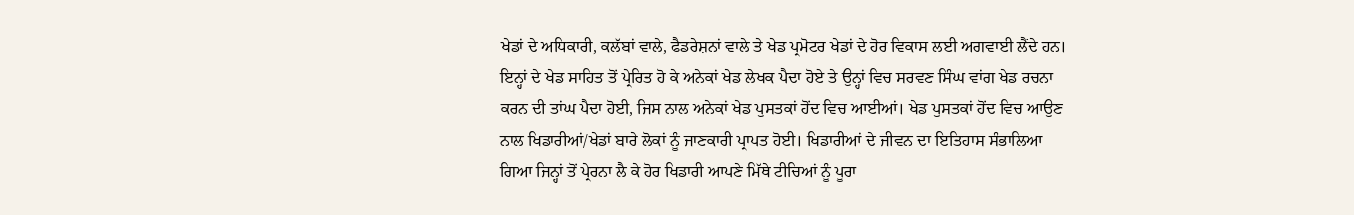ਖੇਡਾਂ ਦੇ ਅਧਿਕਾਰੀ, ਕਲੱਬਾਂ ਵਾਲੇ, ਫੈਡਰੇਸ਼ਨਾਂ ਵਾਲੇ ਤੇ ਖੇਡ ਪ੍ਰਮੋਟਰ ਖੇਡਾਂ ਦੇ ਹੋਰ ਵਿਕਾਸ ਲਈ ਅਗਵਾਈ ਲੈਂਦੇ ਹਨ। ਇਨ੍ਹਾਂ ਦੇ ਖੇਡ ਸਾਹਿਤ ਤੋਂ ਪ੍ਰੇਰਿਤ ਹੋ ਕੇ ਅਨੇਕਾਂ ਖੇਡ ਲੇਖਕ ਪੈਦਾ ਹੋਏ ਤੇ ਉਨ੍ਹਾਂ ਵਿਚ ਸਰਵਣ ਸਿੰਘ ਵਾਂਗ ਖੇਡ ਰਚਨਾ ਕਰਨ ਦੀ ਤਾਂਘ ਪੈਦਾ ਹੋਈ, ਜਿਸ ਨਾਲ ਅਨੇਕਾਂ ਖੇਡ ਪੁਸਤਕਾਂ ਹੋਂਦ ਵਿਚ ਆਈਆਂ। ਖੇਡ ਪੁਸਤਕਾਂ ਹੋਂਦ ਵਿਚ ਆਉਣ ਨਾਲ ਖਿਡਾਰੀਆਂ/ਖੇਡਾਂ ਬਾਰੇ ਲੋਕਾਂ ਨੂੰ ਜਾਣਕਾਰੀ ਪ੍ਰਾਪਤ ਹੋਈ। ਖਿਡਾਰੀਆਂ ਦੇ ਜੀਵਨ ਦਾ ਇਤਿਹਾਸ ਸੰਭਾਲਿਆ ਗਿਆ ਜਿਨ੍ਹਾਂ ਤੋਂ ਪ੍ਰੇਰਨਾ ਲੈ ਕੇ ਹੋਰ ਖਿਡਾਰੀ ਆਪਣੇ ਮਿੱਥੇ ਟੀਚਿਆਂ ਨੂੰ ਪੂਰਾ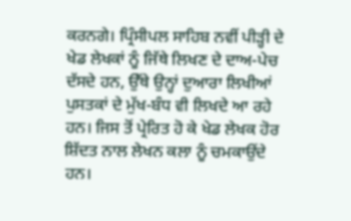ਕਰਨਗੇ। ਪ੍ਰਿੰਸੀਪਲ ਸਾਹਿਬ ਨਵੀਂ ਪੀੜ੍ਹੀ ਦੇ ਖੇਡ ਲੇਖਕਾਂ ਨੂੰ ਜਿੱਥੇ ਲਿਖਣ ਦੇ ਦਾਅ-ਪੇਚ ਦੱਸਦੇ ਹਨ, ਉੱਥੇ ਉਨ੍ਹਾਂ ਦੁਆਰਾ ਲਿਖੀਆਂ ਪੁਸਤਕਾਂ ਦੇ ਮੁੱਖ-ਬੰਧ ਵੀ ਲਿਖਦੇ ਆ ਰਹੇ ਹਨ। ਜਿਸ ਤੋਂ ਪ੍ਰੇਰਿਤ ਹੋ ਕੇ ਖੇਡ ਲੇਖਕ ਹੋਰ ਸ਼ਿੱਦਤ ਨਾਲ ਲੇਖਨ ਕਲਾ ਨੂੰ ਚਮਕਾਉਂਦੇ ਹਨ।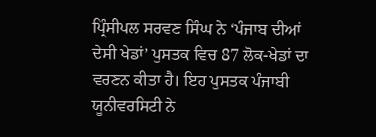ਪ੍ਰਿੰਸੀਪਲ ਸਰਵਣ ਸਿੰਘ ਨੇ ‘ਪੰਜਾਬ ਦੀਆਂ ਦੇਸੀ ਖੇਡਾਂ’ ਪੁਸਤਕ ਵਿਚ 87 ਲੋਕ-ਖੇਡਾਂ ਦਾ ਵਰਣਨ ਕੀਤਾ ਹੈ। ਇਹ ਪੁਸਤਕ ਪੰਜਾਬੀ ਯੂਨੀਵਰਸਿਟੀ ਨੇ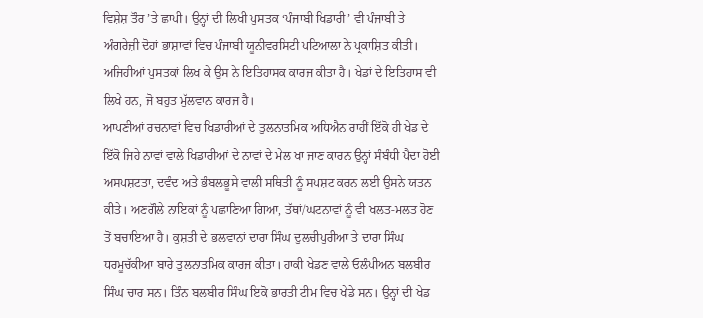ਵਿਸ਼ੇਸ਼ ਤੌਰ ’ਤੇ ਛਾਪੀ। ਉਨ੍ਹਾਂ ਦੀ ਲਿਖੀ ਪੁਸਤਕ ‘ਪੰਜਾਬੀ ਖਿਡਾਰੀ’ ਵੀ ਪੰਜਾਬੀ ਤੇ ਅੰਗਰੇਜ਼ੀ ਦੋਹਾਂ ਭਾਸ਼ਾਵਾਂ ਵਿਚ ਪੰਜਾਬੀ ਯੂਨੀਵਰਸਿਟੀ ਪਟਿਆਲਾ ਨੇ ਪ੍ਰਕਾਸ਼ਿਤ ਕੀਤੀ। ਅਜਿਹੀਆਂ ਪੁਸਤਕਾਂ ਲਿਖ ਕੇ ਉਸ ਨੇ ਇਤਿਹਾਸਕ ਕਾਰਜ ਕੀਤਾ ਹੈ। ਖੇਡਾਂ ਦੇ ਇਤਿਹਾਸ ਵੀ ਲਿਖੇ ਹਨ, ਜੋ ਬਹੁਤ ਮੁੱਲਵਾਨ ਕਾਰਜ ਹੈ।
ਆਪਣੀਆਂ ਰਚਨਾਵਾਂ ਵਿਚ ਖਿਡਾਰੀਆਂ ਦੇ ਤੁਲਨਾਤਮਿਕ ਅਧਿਐਨ ਰਾਹੀਂ ਇੱਕੋ ਹੀ ਖੇਡ ਦੇ ਇੱਕੋ ਜਿਹੇ ਨਾਵਾਂ ਵਾਲੇ ਖਿਡਾਰੀਆਂ ਦੇ ਨਾਵਾਂ ਦੇ ਮੇਲ ਖਾ ਜਾਣ ਕਾਰਨ ਉਨ੍ਹਾਂ ਸੰਬੰਧੀ ਪੈਦਾ ਹੋਈ ਅਸਪਸ਼ਟਤਾ, ਦਵੰਦ ਅਤੇ ਭੰਬਲਭੂਸੇ ਵਾਲੀ ਸਥਿਤੀ ਨੂੰ ਸਪਸ਼ਟ ਕਰਨ ਲਈ ਉਸਨੇ ਯਤਨ ਕੀਤੇ। ਅਣਗੌਲੇ ਨਾਇਕਾਂ ਨੂੰ ਪਛਾਣਿਆ ਗਿਆ, ਤੱਥਾਂ/ਘਟਨਾਵਾਂ ਨੂੰ ਵੀ ਖਲਤ-ਮਲਤ ਹੋਣ ਤੋਂ ਬਚਾਇਆ ਹੈ। ਕੁਸ਼ਤੀ ਦੇ ਭਲਵਾਨਾਂ ਦਾਰਾ ਸਿੰਘ ਦੁਲਚੀਪੁਰੀਆ ਤੇ ਦਾਰਾ ਸਿੰਘ ਧਰਮੂਚੱਕੀਆ ਬਾਰੇ ਤੁਲਨਾਤਮਿਕ ਕਾਰਜ ਕੀਤਾ। ਹਾਕੀ ਖੇਡਣ ਵਾਲੇ ਓਲੰਪੀਅਨ ਬਲਬੀਰ ਸਿੰਘ ਚਾਰ ਸਨ। ਤਿੰਨ ਬਲਬੀਰ ਸਿੰਘ ਇਕੋ ਭਾਰਤੀ ਟੀਮ ਵਿਚ ਖੇਡੇ ਸਨ। ਉਨ੍ਹਾਂ ਦੀ ਖੇਡ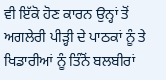ਵੀ ਇੱਕੋ ਹੋਣ ਕਾਰਨ ਉਨ੍ਹਾਂ ਤੋਂ ਅਗਲੇਰੀ ਪੀੜ੍ਹੀ ਦੇ ਪਾਠਕਾਂ ਨੂੰ ਤੇ ਖਿਡਾਰੀਆਂ ਨੂੰ ਤਿੰਨੋਂ ਬਲਬੀਰਾਂ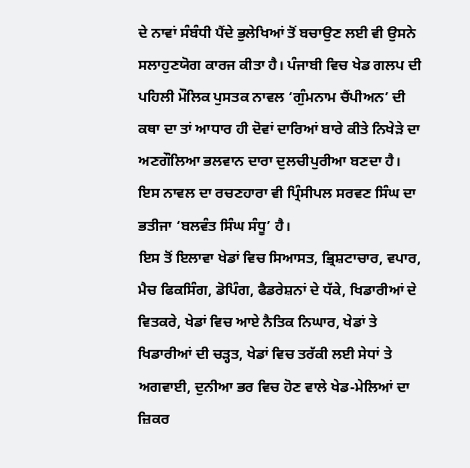ਦੇ ਨਾਵਾਂ ਸੰਬੰਧੀ ਪੈਂਦੇ ਭੁਲੇਖਿਆਂ ਤੋਂ ਬਚਾਉਣ ਲਈ ਵੀ ਉਸਨੇ ਸਲਾਹੁਣਯੋਗ ਕਾਰਜ ਕੀਤਾ ਹੈ। ਪੰਜਾਬੀ ਵਿਚ ਖੇਡ ਗਲਪ ਦੀ ਪਹਿਲੀ ਮੌਲਿਕ ਪੁਸਤਕ ਨਾਵਲ ‘ਗੁੰਮਨਾਮ ਚੈਂਪੀਅਨ’ ਦੀ ਕਥਾ ਦਾ ਤਾਂ ਆਧਾਰ ਹੀ ਦੋਵਾਂ ਦਾਰਿਆਂ ਬਾਰੇ ਕੀਤੇ ਨਿਖੇੜੇ ਦਾ ਅਣਗੌਲਿਆ ਭਲਵਾਨ ਦਾਰਾ ਦੁਲਚੀਪੁਰੀਆ ਬਣਦਾ ਹੈ। ਇਸ ਨਾਵਲ ਦਾ ਰਚਣਹਾਰਾ ਵੀ ਪ੍ਰਿੰਸੀਪਲ ਸਰਵਣ ਸਿੰਘ ਦਾ ਭਤੀਜਾ ‘ਬਲਵੰਤ ਸਿੰਘ ਸੰਧੂ’ ਹੈ।
ਇਸ ਤੋਂ ਇਲਾਵਾ ਖੇਡਾਂ ਵਿਚ ਸਿਆਸਤ, ਭ੍ਰਿਸ਼ਟਾਚਾਰ, ਵਪਾਰ, ਮੈਚ ਫਿਕਸਿੰਗ, ਡੋਪਿੰਗ, ਫੈਡਰੇਸ਼ਨਾਂ ਦੇ ਧੱਕੇ, ਖਿਡਾਰੀਆਂ ਦੇ ਵਿਤਕਰੇ, ਖੇਡਾਂ ਵਿਚ ਆਏ ਨੈਤਿਕ ਨਿਘਾਰ, ਖੇਡਾਂ ਤੇ ਖਿਡਾਰੀਆਂ ਦੀ ਚੜ੍ਹਤ, ਖੇਡਾਂ ਵਿਚ ਤਰੱਕੀ ਲਈ ਸੇਧਾਂ ਤੇ ਅਗਵਾਈ, ਦੁਨੀਆ ਭਰ ਵਿਚ ਹੋਣ ਵਾਲੇ ਖੇਡ-ਮੇਲਿਆਂ ਦਾ ਜ਼ਿਕਰ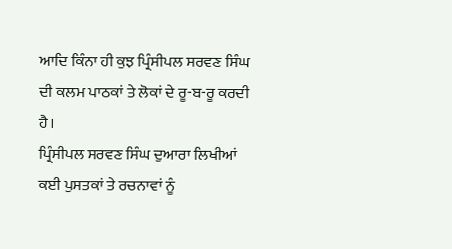ਆਦਿ ਕਿੰਨਾ ਹੀ ਕੁਝ ਪ੍ਰਿੰਸੀਪਲ ਸਰਵਣ ਸਿੰਘ ਦੀ ਕਲਮ ਪਾਠਕਾਂ ਤੇ ਲੋਕਾਂ ਦੇ ਰੂ-ਬ-ਰੂ ਕਰਦੀ ਹੈ।
ਪ੍ਰਿੰਸੀਪਲ ਸਰਵਣ ਸਿੰਘ ਦੁਆਰਾ ਲਿਖੀਆਂ ਕਈ ਪੁਸਤਕਾਂ ਤੇ ਰਚਨਾਵਾਂ ਨੂੰ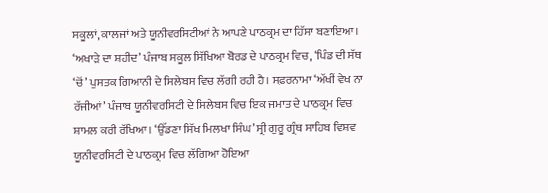ਸਕੂਲਾਂ, ਕਾਲਜਾਂ ਅਤੇ ਯੂਨੀਵਰਸਿਟੀਆਂ ਨੇ ਆਪਣੇ ਪਾਠਕ੍ਰਮ ਦਾ ਹਿੱਸਾ ਬਣਾਇਆ। ‘ਅਖਾੜੇ ਦਾ ਸ਼ਹੀਦ’ ਪੰਜਾਬ ਸਕੂਲ ਸਿੱਖਿਆ ਬੋਰਡ ਦੇ ਪਾਠਕ੍ਰਮ ਵਿਚ, ‘ਪਿੰਡ ਦੀ ਸੱਥ ‘ਚੋਂ’ ਪੁਸਤਕ ਗਿਆਨੀ ਦੇ ਸਿਲੇਬਸ ਵਿਚ ਲੱਗੀ ਰਹੀ ਹੈ। ਸਫ਼ਰਨਾਮਾ ‘ਅੱਖੀਂ ਵੇਖ ਨਾ ਰੱਜੀਆਂ’ ਪੰਜਾਬ ਯੂਨੀਵਰਸਿਟੀ ਦੇ ਸਿਲੇਬਸ ਵਿਚ ਇਕ ਜਮਾਤ ਦੇ ਪਾਠਕ੍ਰਮ ਵਿਚ ਸ਼ਾਮਲ ਕਰੀ ਰੱਖਿਆ। ‘ਉੱਡਣਾ ਸਿੱਖ ਮਿਲਖਾ ਸਿੰਘ’ ਸ੍ਰੀ ਗੁਰੂ ਗ੍ਰੰਥ ਸਾਹਿਬ ਵਿਸ਼ਵ ਯੂਨੀਵਰਸਿਟੀ ਦੇ ਪਾਠਕ੍ਰਮ ਵਿਚ ਲੱਗਿਆ ਹੋਇਆ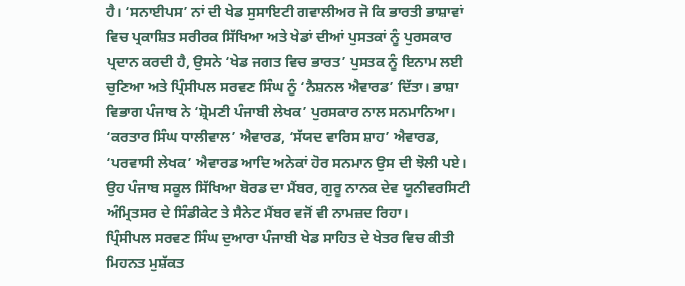ਹੈ। ‘ਸਨਾਈਪਸ’ ਨਾਂ ਦੀ ਖੇਡ ਸੁਸਾਇਟੀ ਗਵਾਲੀਅਰ ਜੋ ਕਿ ਭਾਰਤੀ ਭਾਸ਼ਾਵਾਂ ਵਿਚ ਪ੍ਰਕਾਸ਼ਿਤ ਸਰੀਰਕ ਸਿੱਖਿਆ ਅਤੇ ਖੇਡਾਂ ਦੀਆਂ ਪੁਸਤਕਾਂ ਨੂੰ ਪੁਰਸਕਾਰ ਪ੍ਰਦਾਨ ਕਰਦੀ ਹੈ, ਉਸਨੇ ‘ਖੇਡ ਜਗਤ ਵਿਚ ਭਾਰਤ’ ਪੁਸਤਕ ਨੂੰ ਇਨਾਮ ਲਈ ਚੁਣਿਆ ਅਤੇ ਪ੍ਰਿੰਸੀਪਲ ਸਰਵਣ ਸਿੰਘ ਨੂੰ ‘ਨੈਸ਼ਨਲ ਐਵਾਰਡ’ ਦਿੱਤਾ। ਭਾਸ਼ਾ ਵਿਭਾਗ ਪੰਜਾਬ ਨੇ ‘ਸ਼੍ਰੋਮਣੀ ਪੰਜਾਬੀ ਲੇਖਕ’ ਪੁਰਸਕਾਰ ਨਾਲ ਸਨਮਾਨਿਆ। ‘ਕਰਤਾਰ ਸਿੰਘ ਧਾਲੀਵਾਲ’ ਐਵਾਰਡ, ‘ਸੱਯਦ ਵਾਰਿਸ ਸ਼ਾਹ’ ਐਵਾਰਡ, ‘ਪਰਵਾਸੀ ਲੇਖਕ’ ਐਵਾਰਡ ਆਦਿ ਅਨੇਕਾਂ ਹੋਰ ਸਨਮਾਨ ਉਸ ਦੀ ਝੋਲੀ ਪਏ। ਉਹ ਪੰਜਾਬ ਸਕੂਲ ਸਿੱਖਿਆ ਬੋਰਡ ਦਾ ਮੈਂਬਰ, ਗੁਰੂ ਨਾਨਕ ਦੇਵ ਯੂਨੀਵਰਸਿਟੀ ਅੰਮ੍ਰਿਤਸਰ ਦੇ ਸਿੰਡੀਕੇਟ ਤੇ ਸੈਨੇਟ ਮੈਂਬਰ ਵਜੋਂ ਵੀ ਨਾਮਜ਼ਦ ਰਿਹਾ।
ਪ੍ਰਿੰਸੀਪਲ ਸਰਵਣ ਸਿੰਘ ਦੁਆਰਾ ਪੰਜਾਬੀ ਖੇਡ ਸਾਹਿਤ ਦੇ ਖੇਤਰ ਵਿਚ ਕੀਤੀ ਮਿਹਨਤ ਮੁਸ਼ੱਕਤ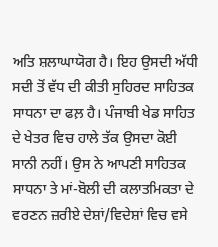ਅਤਿ ਸ਼ਲਾਘਾਯੋਗ ਹੈ। ਇਹ ਉਸਦੀ ਅੱਧੀ ਸਦੀ ਤੋਂ ਵੱਧ ਦੀ ਕੀਤੀ ਸੁਹਿਰਦ ਸਾਹਿਤਕ ਸਾਧਨਾ ਦਾ ਫਲ਼ ਹੈ। ਪੰਜਾਬੀ ਖੇਡ ਸਾਹਿਤ ਦੇ ਖੇਤਰ ਵਿਚ ਹਾਲੇ ਤੱਕ ਉਸਦਾ ਕੋਈ ਸਾਨੀ ਨਹੀਂ। ਉਸ ਨੇ ਆਪਣੀ ਸਾਹਿਤਕ ਸਾਧਨਾ ਤੇ ਮਾਂ-ਬੋਲੀ ਦੀ ਕਲਾਤਮਿਕਤਾ ਦੇ ਵਰਣਨ ਜ਼ਰੀਏ ਦੇਸ਼ਾਂ/ਵਿਦੇਸ਼ਾਂ ਵਿਚ ਵਸੇ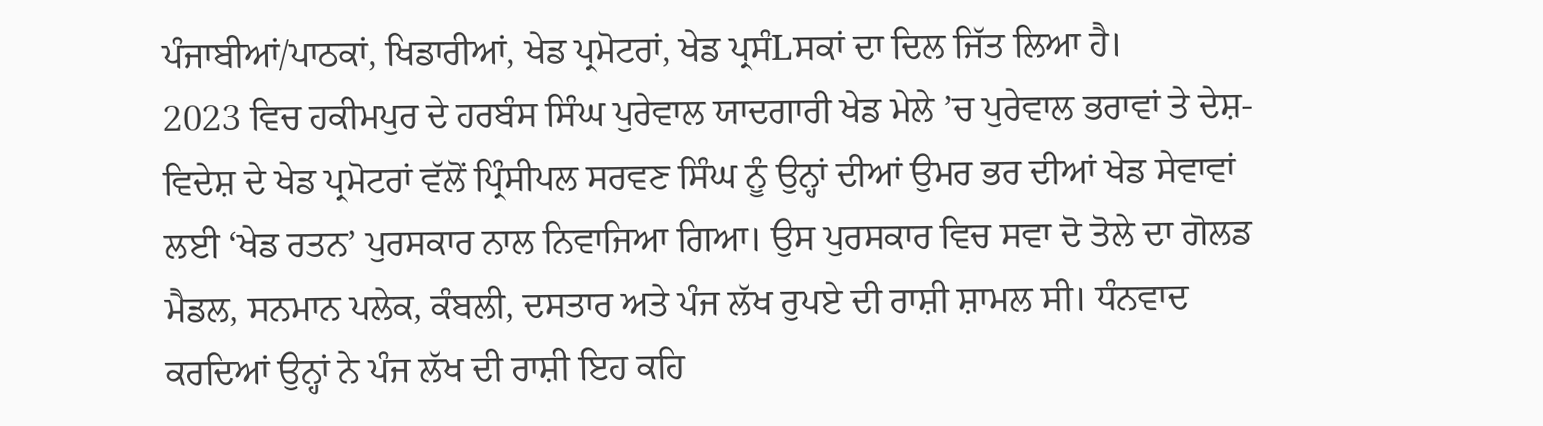ਪੰਜਾਬੀਆਂ/ਪਾਠਕਾਂ, ਖਿਡਾਰੀਆਂ, ਖੇਡ ਪ੍ਰਮੋਟਰਾਂ, ਖੇਡ ਪ੍ਰਸੰLਸਕਾਂ ਦਾ ਦਿਲ ਜਿੱਤ ਲਿਆ ਹੈ।
2023 ਵਿਚ ਹਕੀਮਪੁਰ ਦੇ ਹਰਬੰਸ ਸਿੰਘ ਪੁਰੇਵਾਲ ਯਾਦਗਾਰੀ ਖੇਡ ਮੇਲੇ ’ਚ ਪੁਰੇਵਾਲ ਭਰਾਵਾਂ ਤੇ ਦੇਸ਼-ਵਿਦੇਸ਼ ਦੇ ਖੇਡ ਪ੍ਰਮੋਟਰਾਂ ਵੱਲੋਂ ਪ੍ਰਿੰਸੀਪਲ ਸਰਵਣ ਸਿੰਘ ਨੂੰ ਉਨ੍ਹਾਂ ਦੀਆਂ ਉਮਰ ਭਰ ਦੀਆਂ ਖੇਡ ਸੇਵਾਵਾਂ ਲਈ ‘ਖੇਡ ਰਤਨ’ ਪੁਰਸਕਾਰ ਨਾਲ ਨਿਵਾਜਿਆ ਗਿਆ। ਉਸ ਪੁਰਸਕਾਰ ਵਿਚ ਸਵਾ ਦੋ ਤੋਲੇ ਦਾ ਗੋਲਡ ਮੈਡਲ, ਸਨਮਾਨ ਪਲੇਕ, ਕੰਬਲੀ, ਦਸਤਾਰ ਅਤੇ ਪੰਜ ਲੱਖ ਰੁਪਏ ਦੀ ਰਾਸ਼ੀ ਸ਼ਾਮਲ ਸੀ। ਧੰਨਵਾਦ ਕਰਦਿਆਂ ਉਨ੍ਹਾਂ ਨੇ ਪੰਜ ਲੱਖ ਦੀ ਰਾਸ਼ੀ ਇਹ ਕਹਿ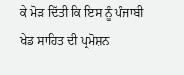ਕੇ ਮੋੜ ਦਿੱਤੀ ਕਿ ਇਸ ਨੂੰ ਪੰਜਾਬੀ ਖੇਡ ਸਾਹਿਤ ਦੀ ਪ੍ਰਮੋਸ਼ਨ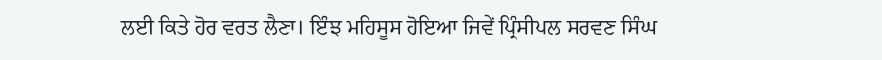ਲਈ ਕਿਤੇ ਹੋਰ ਵਰਤ ਲੈਣਾ। ਇੰਝ ਮਹਿਸੂਸ ਹੋਇਆ ਜਿਵੇਂ ਪ੍ਰਿੰਸੀਪਲ ਸਰਵਣ ਸਿੰਘ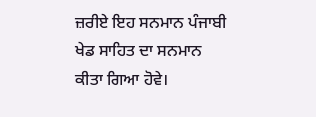ਜ਼ਰੀਏ ਇਹ ਸਨਮਾਨ ਪੰਜਾਬੀ ਖੇਡ ਸਾਹਿਤ ਦਾ ਸਨਮਾਨ ਕੀਤਾ ਗਿਆ ਹੋਵੇ।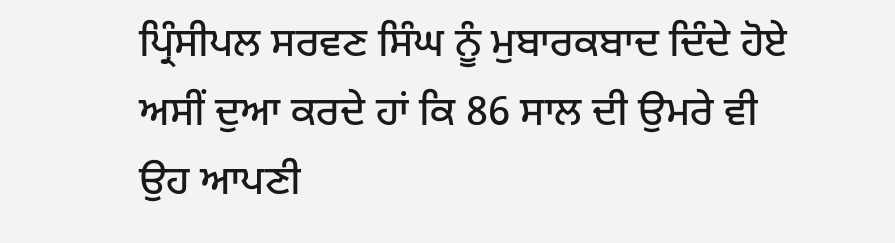ਪ੍ਰਿੰਸੀਪਲ ਸਰਵਣ ਸਿੰਘ ਨੂੰ ਮੁਬਾਰਕਬਾਦ ਦਿੰਦੇ ਹੋਏ ਅਸੀਂ ਦੁਆ ਕਰਦੇ ਹਾਂ ਕਿ 86 ਸਾਲ ਦੀ ਉਮਰੇ ਵੀ ਉਹ ਆਪਣੀ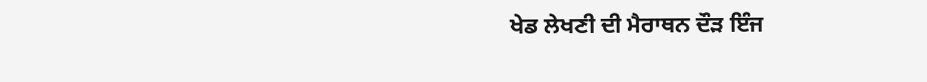ਖੇਡ ਲੇਖਣੀ ਦੀ ਮੈਰਾਥਨ ਦੌੜ ਇੰਜ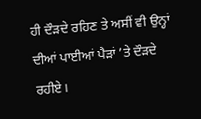ਹੀ ਦੌੜਦੇ ਰਹਿਣ ਤੇ ਅਸੀਂ ਵੀ ਉਨ੍ਹਾਂ ਦੀਆਂ ਪਾਈਆਂ ਪੈੜਾਂ ’ਤੇ ਦੌੜਦੇ ਰਹੀਏ।